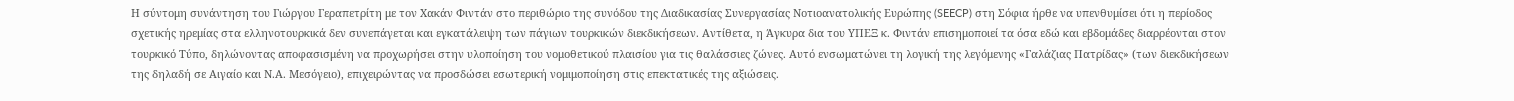Η σύντομη συνάντηση του Γιώργου Γεραπετρίτη με τον Χακάν Φιντάν στο περιθώριο της συνόδου της Διαδικασίας Συνεργασίας Νοτιοανατολικής Ευρώπης (SEECP) στη Σόφια ήρθε να υπενθυμίσει ότι η περίοδος σχετικής ηρεμίας στα ελληνοτουρκικά δεν συνεπάγεται και εγκατάλειψη των πάγιων τουρκικών διεκδικήσεων. Αντίθετα, η Άγκυρα δια του ΥΠΕΞ κ. Φιντάν επισημοποιεί τα όσα εδώ και εβδομάδες διαρρέονται στον τουρκικό Τύπο, δηλώνοντας αποφασισμένη να προχωρήσει στην υλοποίηση του νομοθετικού πλαισίου για τις θαλάσσιες ζώνες. Αυτό ενσωματώνει τη λογική της λεγόμενης «Γαλάζιας Πατρίδας» (των διεκδικήσεων της δηλαδή σε Αιγαίο και Ν.Α. Μεσόγειο), επιχειρώντας να προσδώσει εσωτερική νομιμοποίηση στις επεκτατικές της αξιώσεις.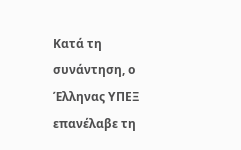Κατά τη συνάντηση, ο Έλληνας ΥΠΕΞ επανέλαβε τη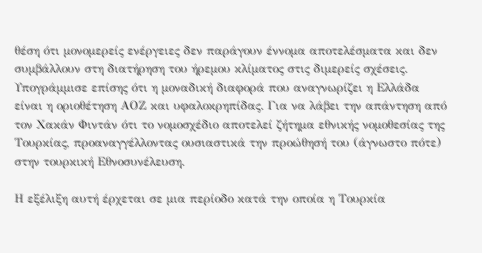θέση ότι μονομερείς ενέργειες δεν παράγουν έννομα αποτελέσματα και δεν συμβάλλουν στη διατήρηση του ήρεμου κλίματος στις διμερείς σχέσεις. Υπογράμμισε επίσης ότι η μοναδική διαφορά που αναγνωρίζει η Ελλάδα είναι η οριοθέτηση ΑΟΖ και υφαλοκρηπίδας. Για να λάβει την απάντηση από τον Χακάν Φιντάν ότι το νομοσχέδιο αποτελεί ζήτημα εθνικής νομοθεσίας της Τουρκίας, προαναγγέλλοντας ουσιαστικά την προώθησή του (άγνωστο πότε) στην τουρκική Εθνοσυνέλευση.

Η εξέλιξη αυτή έρχεται σε μια περίοδο κατά την οποία η Τουρκία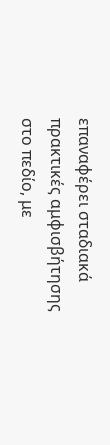επαναφέρει σταδιακά πρακτικές αμφισβήτησης στο πεδίο, με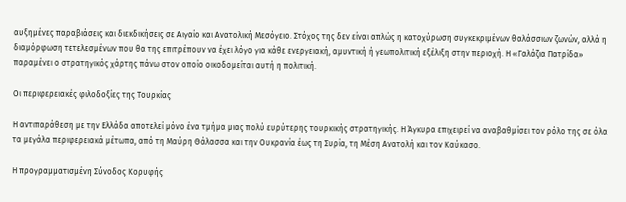αυξημένες παραβιάσεις και διεκδικήσεις σε Αιγαίο και Ανατολική Μεσόγειο. Στόχος της δεν είναι απλώς η κατοχύρωση συγκεκριμένων θαλάσσιων ζωνών, αλλά η διαμόρφωση τετελεσμένων που θα της επιτρέπουν να έχει λόγο για κάθε ενεργειακή, αμυντική ή γεωπολιτική εξέλιξη στην περιοχή. Η «Γαλάζια Πατρίδα» παραμένει ο στρατηγικός χάρτης πάνω στον οποίο οικοδομείται αυτή η πολιτική.

Οι περιφερειακές φιλοδοξίες της Τουρκίας

Η αντιπαράθεση με την Ελλάδα αποτελεί μόνο ένα τμήμα μιας πολύ ευρύτερης τουρκικής στρατηγικής. Η Άγκυρα επιχειρεί να αναβαθμίσει τον ρόλο της σε όλα τα μεγάλα περιφερειακά μέτωπα, από τη Μαύρη Θάλασσα και την Ουκρανία έως τη Συρία, τη Μέση Ανατολή και τον Καύκασο.

Η προγραμματισμένη Σύνοδος Κορυφής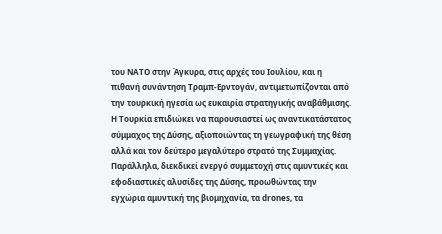του ΝΑΤΟ στην Άγκυρα, στις αρχές του Ιουλίου, και η πιθανή συνάντηση Τραμπ-Ερντογάν, αντιμετωπίζονται από την τουρκική ηγεσία ως ευκαιρία στρατηγικής αναβάθμισης. Η Τουρκία επιδιώκει να παρουσιαστεί ως αναντικατάστατος σύμμαχος της Δύσης, αξιοποιώντας τη γεωγραφική της θέση αλλά και τον δεύτερο μεγαλύτερο στρατό της Συμμαχίας. Παράλληλα, διεκδικεί ενεργό συμμετοχή στις αμυντικές και εφοδιαστικές αλυσίδες της Δύσης, προωθώντας την εγχώρια αμυντική της βιομηχανία, τα drones, τα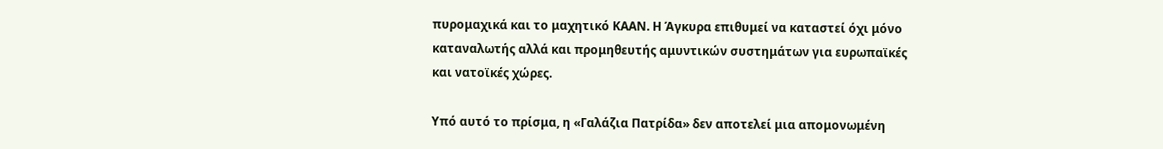πυρομαχικά και το μαχητικό ΚΑΑΝ. Η Άγκυρα επιθυμεί να καταστεί όχι μόνο καταναλωτής αλλά και προμηθευτής αμυντικών συστημάτων για ευρωπαϊκές και νατοϊκές χώρες.

Υπό αυτό το πρίσμα, η «Γαλάζια Πατρίδα» δεν αποτελεί μια απομονωμένη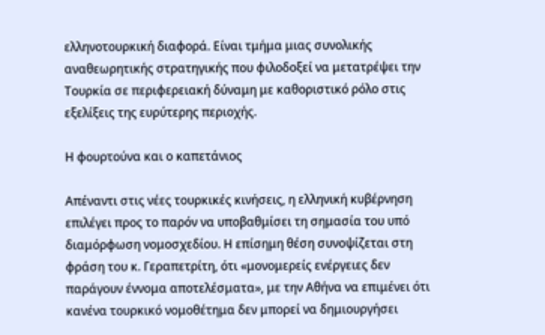ελληνοτουρκική διαφορά. Είναι τμήμα μιας συνολικής αναθεωρητικής στρατηγικής που φιλοδοξεί να μετατρέψει την Τουρκία σε περιφερειακή δύναμη με καθοριστικό ρόλο στις εξελίξεις της ευρύτερης περιοχής.

Η φουρτούνα και ο καπετάνιος

Απέναντι στις νέες τουρκικές κινήσεις, η ελληνική κυβέρνηση επιλέγει προς το παρόν να υποβαθμίσει τη σημασία του υπό διαμόρφωση νομοσχεδίου. Η επίσημη θέση συνοψίζεται στη φράση του κ. Γεραπετρίτη, ότι «μονομερείς ενέργειες δεν παράγουν έννομα αποτελέσματα», με την Αθήνα να επιμένει ότι κανένα τουρκικό νομοθέτημα δεν μπορεί να δημιουργήσει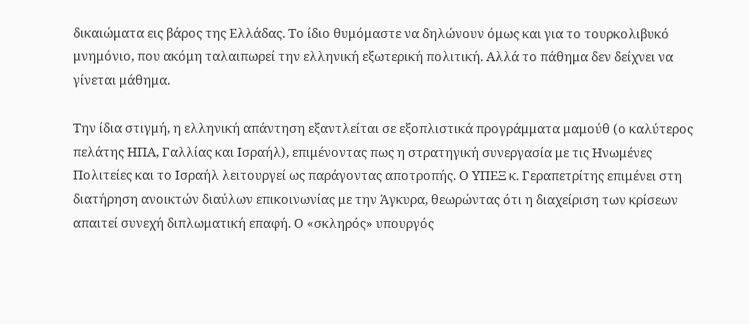δικαιώματα εις βάρος της Ελλάδας. Το ίδιο θυμόμαστε να δηλώνουν όμως και για το τουρκολιβυκό μνημόνιο, που ακόμη ταλαιπωρεί την ελληνική εξωτερική πολιτική. Αλλά το πάθημα δεν δείχνει να γίνεται μάθημα.

Την ίδια στιγμή, η ελληνική απάντηση εξαντλείται σε εξοπλιστικά προγράμματα μαμούθ (ο καλύτερος πελάτης ΗΠΑ, Γαλλίας και Ισραήλ), επιμένοντας πως η στρατηγική συνεργασία με τις Ηνωμένες Πολιτείες και το Ισραήλ λειτουργεί ως παράγοντας αποτροπής. Ο ΥΠΕΞ κ. Γεραπετρίτης επιμένει στη διατήρηση ανοικτών διαύλων επικοινωνίας με την Άγκυρα, θεωρώντας ότι η διαχείριση των κρίσεων απαιτεί συνεχή διπλωματική επαφή. Ο «σκληρός» υπουργός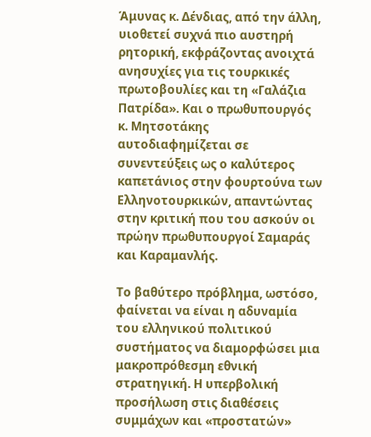Άμυνας κ. Δένδιας, από την άλλη, υιοθετεί συχνά πιο αυστηρή ρητορική, εκφράζοντας ανοιχτά ανησυχίες για τις τουρκικές πρωτοβουλίες και τη «Γαλάζια Πατρίδα». Και ο πρωθυπουργός κ. Μητσοτάκης αυτοδιαφημίζεται σε συνεντεύξεις ως ο καλύτερος καπετάνιος στην φουρτούνα των Ελληνοτουρκικών, απαντώντας στην κριτική που του ασκούν οι πρώην πρωθυπουργοί Σαμαράς και Καραμανλής.

Το βαθύτερο πρόβλημα, ωστόσο, φαίνεται να είναι η αδυναμία του ελληνικού πολιτικού συστήματος να διαμορφώσει μια μακροπρόθεσμη εθνική στρατηγική. Η υπερβολική προσήλωση στις διαθέσεις συμμάχων και «προστατών»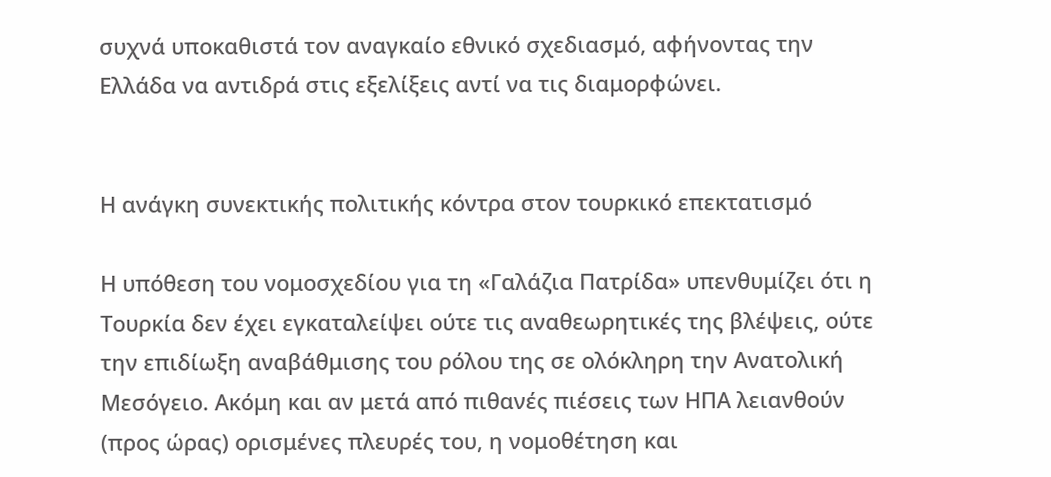συχνά υποκαθιστά τον αναγκαίο εθνικό σχεδιασμό, αφήνοντας την Ελλάδα να αντιδρά στις εξελίξεις αντί να τις διαμορφώνει.


Η ανάγκη συνεκτικής πολιτικής κόντρα στον τουρκικό επεκτατισμό

Η υπόθεση του νομοσχεδίου για τη «Γαλάζια Πατρίδα» υπενθυμίζει ότι η Τουρκία δεν έχει εγκαταλείψει ούτε τις αναθεωρητικές της βλέψεις, ούτε την επιδίωξη αναβάθμισης του ρόλου της σε ολόκληρη την Ανατολική Μεσόγειο. Ακόμη και αν μετά από πιθανές πιέσεις των ΗΠΑ λειανθούν (προς ώρας) ορισμένες πλευρές του, η νομοθέτηση και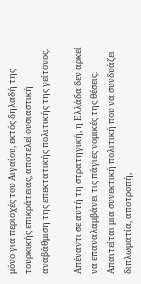μόνο για περιοχές του Αιγαίου, εκτός δηλαδή της τουρκικής επικράτειας, αποτελεί ουσιαστική αναβάθμιση της επεκτατικής πολιτικής της γείτονος.

Απέναντι σε αυτή τη στρατηγική, η Ελλάδα δεν αρκεί να επαναλαμβάνει τις πάγιες νομικές της θέσεις. Απαιτείται μια συνεκτική πολιτική που να συνδυάζει διπλωματία, αποτροπή,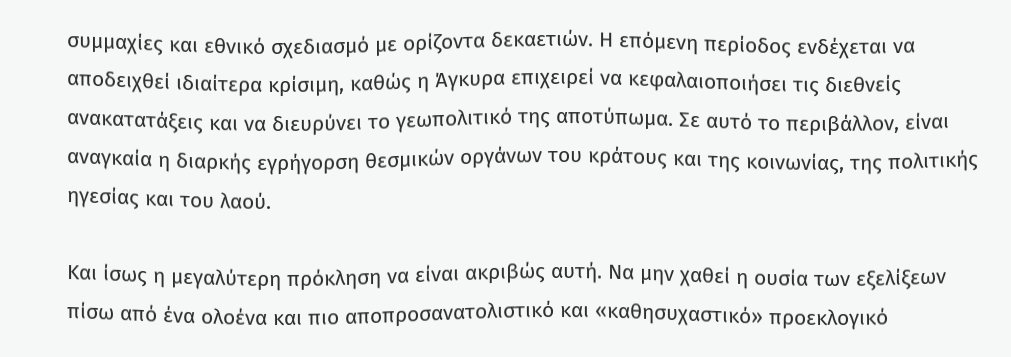συμμαχίες και εθνικό σχεδιασμό με ορίζοντα δεκαετιών. Η επόμενη περίοδος ενδέχεται να αποδειχθεί ιδιαίτερα κρίσιμη, καθώς η Άγκυρα επιχειρεί να κεφαλαιοποιήσει τις διεθνείς ανακατατάξεις και να διευρύνει το γεωπολιτικό της αποτύπωμα. Σε αυτό το περιβάλλον, είναι αναγκαία η διαρκής εγρήγορση θεσμικών οργάνων του κράτους και της κοινωνίας, της πολιτικής ηγεσίας και του λαού.

Και ίσως η μεγαλύτερη πρόκληση να είναι ακριβώς αυτή. Να μην χαθεί η ουσία των εξελίξεων πίσω από ένα ολοένα και πιο αποπροσανατολιστικό και «καθησυχαστικό» προεκλογικό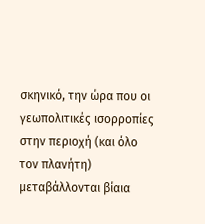σκηνικό, την ώρα που οι γεωπολιτικές ισορροπίες στην περιοχή (και όλο τον πλανήτη) μεταβάλλονται βίαια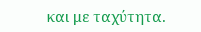και με ταχύτητα.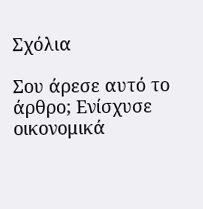Σχόλια

Σου άρεσε αυτό το άρθρο; Ενίσχυσε οικονομικά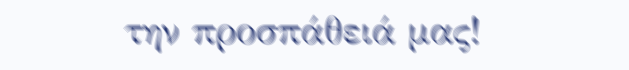την προσπάθειά μας!